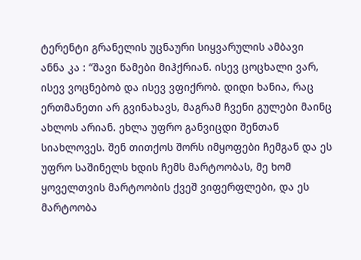ტერენტი გრანელის უცნაური სიყვარულის ამბავი
ანნა კა : “შავი წამები მიჰქრიან. ისევ ცოცხალი ვარ, ისევ ვოცნებობ და ისევ ვფიქრობ. დიდი ხანია, რაც ერთმანეთი არ გვინახავს, მაგრამ ჩვენი გულები მაინც ახლოს არიან. ეხლა უფრო განვიცდი შენთან სიახლოვეს. შენ თითქოს შორს იმყოფები ჩემგან და ეს უფრო საშინელს ხდის ჩემს მარტოობას, მე ხომ ყოველთვის მარტოობის ქვეშ ვიფერფლები, და ეს მარტოობა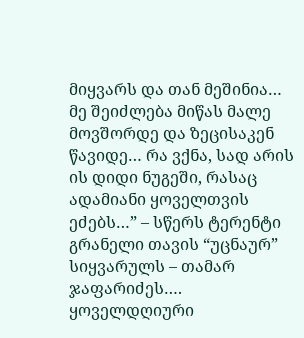მიყვარს და თან მეშინია… მე შეიძლება მიწას მალე მოვშორდე და ზეცისაკენ წავიდე… რა ვქნა, სად არის ის დიდი ნუგეში, რასაც ადამიანი ყოველთვის ეძებს…” – სწერს ტერენტი გრანელი თავის “უცნაურ” სიყვარულს – თამარ ჯაფარიძეს….
ყოველდღიური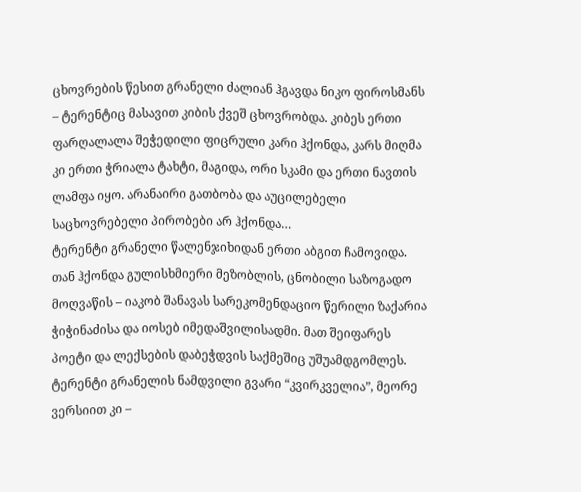ცხოვრების წესით გრანელი ძალიან ჰგავდა ნიკო ფიროსმანს – ტერენტიც მასავით კიბის ქვეშ ცხოვრობდა. კიბეს ერთი ფარღალალა შეჭედილი ფიცრული კარი ჰქონდა, კარს მიღმა კი ერთი ჭრიალა ტახტი, მაგიდა, ორი სკამი და ერთი ნავთის ლამფა იყო. არანაირი გათბობა და აუცილებელი საცხოვრებელი პირობები არ ჰქონდა…
ტერენტი გრანელი წალენჯიხიდან ერთი აბგით ჩამოვიდა. თან ჰქონდა გულისხმიერი მეზობლის, ცნობილი საზოგადო მოღვაწის – იაკობ შანავას სარეკომენდაციო წერილი ზაქარია ჭიჭინაძისა და იოსებ იმედაშვილისადმი. მათ შეიფარეს პოეტი და ლექსების დაბეჭდვის საქმეშიც უშუამდგომლეს. ტერენტი გრანელის ნამდვილი გვარი “კვირკველია”, მეორე ვერსიით კი –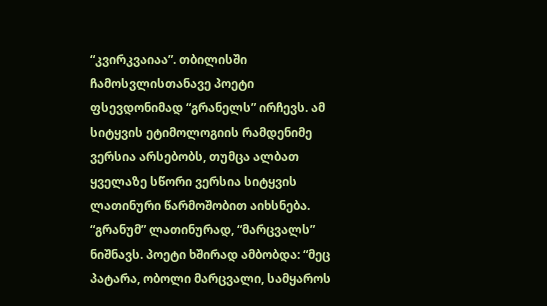“კვირკვაიაა”. თბილისში ჩამოსვლისთანავე პოეტი ფსევდონიმად “გრანელს” ირჩევს. ამ სიტყვის ეტიმოლოგიის რამდენიმე ვერსია არსებობს, თუმცა ალბათ ყველაზე სწორი ვერსია სიტყვის ლათინური წარმოშობით აიხსნება. “გრანუმ” ლათინურად, “მარცვალს” ნიშნავს. პოეტი ხშირად ამბობდა: “მეც პატარა, ობოლი მარცვალი, სამყაროს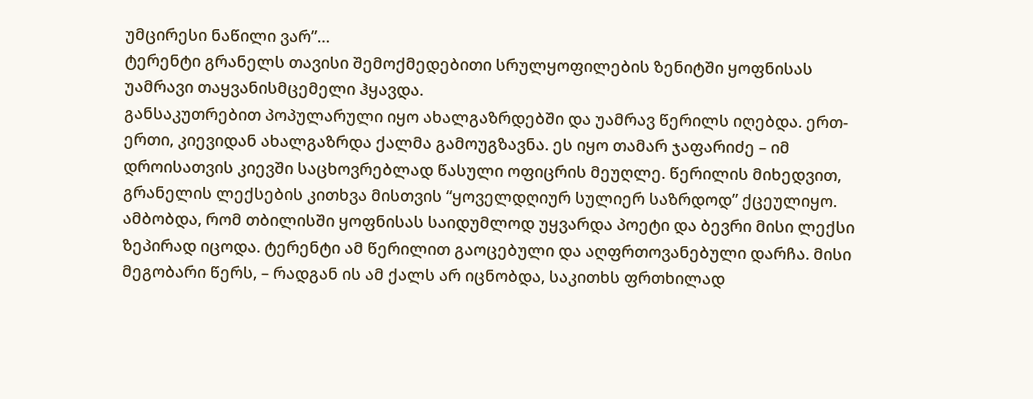უმცირესი ნაწილი ვარ”…
ტერენტი გრანელს თავისი შემოქმედებითი სრულყოფილების ზენიტში ყოფნისას უამრავი თაყვანისმცემელი ჰყავდა.
განსაკუთრებით პოპულარული იყო ახალგაზრდებში და უამრავ წერილს იღებდა. ერთ-ერთი, კიევიდან ახალგაზრდა ქალმა გამოუგზავნა. ეს იყო თამარ ჯაფარიძე – იმ დროისათვის კიევში საცხოვრებლად წასული ოფიცრის მეუღლე. წერილის მიხედვით, გრანელის ლექსების კითხვა მისთვის “ყოველდღიურ სულიერ საზრდოდ” ქცეულიყო. ამბობდა, რომ თბილისში ყოფნისას საიდუმლოდ უყვარდა პოეტი და ბევრი მისი ლექსი ზეპირად იცოდა. ტერენტი ამ წერილით გაოცებული და აღფრთოვანებული დარჩა. მისი მეგობარი წერს, – რადგან ის ამ ქალს არ იცნობდა, საკითხს ფრთხილად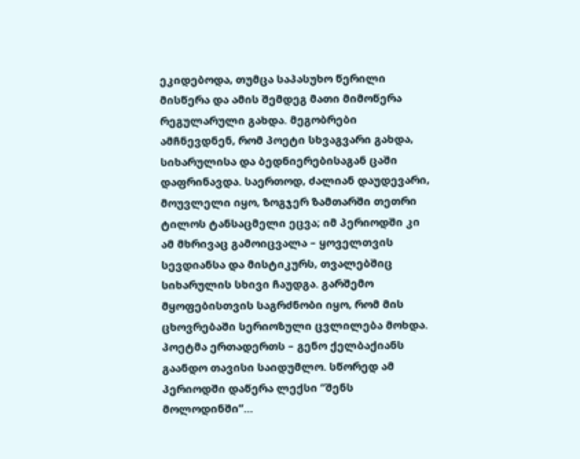ეკიდებოდა, თუმცა საპასუხო წერილი მისწერა და ამის შემდეგ მათი მიმოწერა რეგულარული გახდა. მეგობრები ამჩნევდნენ, რომ პოეტი სხვაგვარი გახდა, სიხარულისა და ბედნიერებისაგან ცაში დაფრინავდა. საერთოდ, ძალიან დაუდევარი, მოუვლელი იყო, ზოგჯერ ზამთარში თეთრი ტილოს ტანსაცმელი ეცვა; იმ პერიოდში კი ამ მხრივაც გამოიცვალა – ყოველთვის სევდიანსა და მისტიკურს, თვალებშიც სიხარულის სხივი ჩაუდგა. გარშემო მყოფებისთვის საგრძნობი იყო, რომ მის ცხოვრებაში სერიოზული ცვლილება მოხდა. პოეტმა ერთადერთს – გენო ქელბაქიანს გაანდო თავისი საიდუმლო. სწორედ ამ პერიოდში დაწერა ლექსი “შენს მოლოდინში”…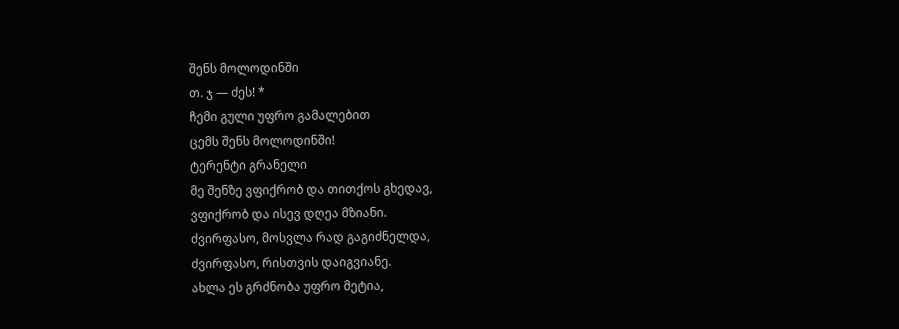შენს მოლოდინში
თ. ჯ — ძეს! *
ჩემი გული უფრო გამალებით
ცემს შენს მოლოდინში!
ტერენტი გრანელი
მე შენზე ვფიქრობ და თითქოს გხედავ,
ვფიქრობ და ისევ დღეა მზიანი.
ძვირფასო, მოსვლა რად გაგიძნელდა,
ძვირფასო, რისთვის დაიგვიანე.
ახლა ეს გრძნობა უფრო მეტია,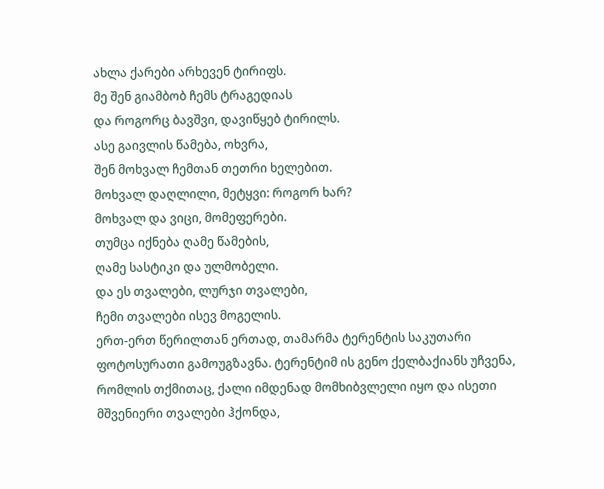ახლა ქარები არხევენ ტირიფს.
მე შენ გიამბობ ჩემს ტრაგედიას
და როგორც ბავშვი, დავიწყებ ტირილს.
ასე გაივლის წამება, ოხვრა,
შენ მოხვალ ჩემთან თეთრი ხელებით.
მოხვალ დაღლილი, მეტყვი: როგორ ხარ?
მოხვალ და ვიცი, მომეფერები.
თუმცა იქნება ღამე წამების,
ღამე სასტიკი და ულმობელი.
და ეს თვალები, ლურჯი თვალები,
ჩემი თვალები ისევ მოგელის.
ერთ-ერთ წერილთან ერთად, თამარმა ტერენტის საკუთარი ფოტოსურათი გამოუგზავნა. ტერენტიმ ის გენო ქელბაქიანს უჩვენა, რომლის თქმითაც, ქალი იმდენად მომხიბვლელი იყო და ისეთი მშვენიერი თვალები ჰქონდა,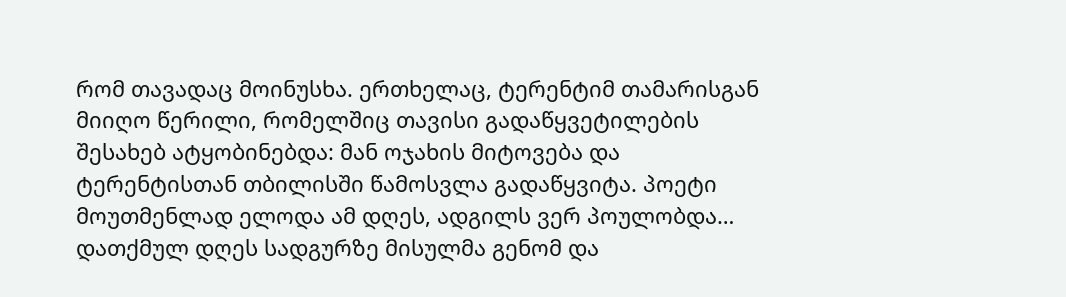რომ თავადაც მოინუსხა. ერთხელაც, ტერენტიმ თამარისგან მიიღო წერილი, რომელშიც თავისი გადაწყვეტილების შესახებ ატყობინებდა: მან ოჯახის მიტოვება და ტერენტისთან თბილისში წამოსვლა გადაწყვიტა. პოეტი მოუთმენლად ელოდა ამ დღეს, ადგილს ვერ პოულობდა… დათქმულ დღეს სადგურზე მისულმა გენომ და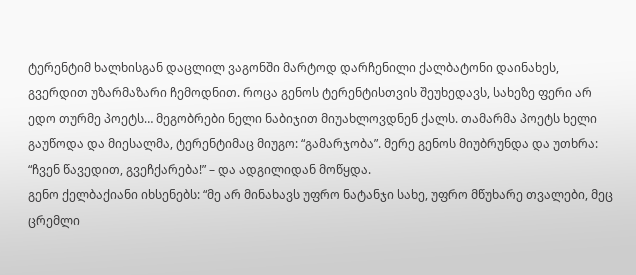ტერენტიმ ხალხისგან დაცლილ ვაგონში მარტოდ დარჩენილი ქალბატონი დაინახეს, გვერდით უზარმაზარი ჩემოდნით. როცა გენოს ტერენტისთვის შეუხედავს, სახეზე ფერი არ ედო თურმე პოეტს… მეგობრები ნელი ნაბიჯით მიუახლოვდნენ ქალს. თამარმა პოეტს ხელი გაუწოდა და მიესალმა, ტერენტიმაც მიუგო: “გამარჯობა”. მერე გენოს მიუბრუნდა და უთხრა: “ჩვენ წავედით, გვეჩქარება!” – და ადგილიდან მოწყდა.
გენო ქელბაქიანი იხსენებს: “მე არ მინახავს უფრო ნატანჯი სახე, უფრო მწუხარე თვალები, მეც ცრემლი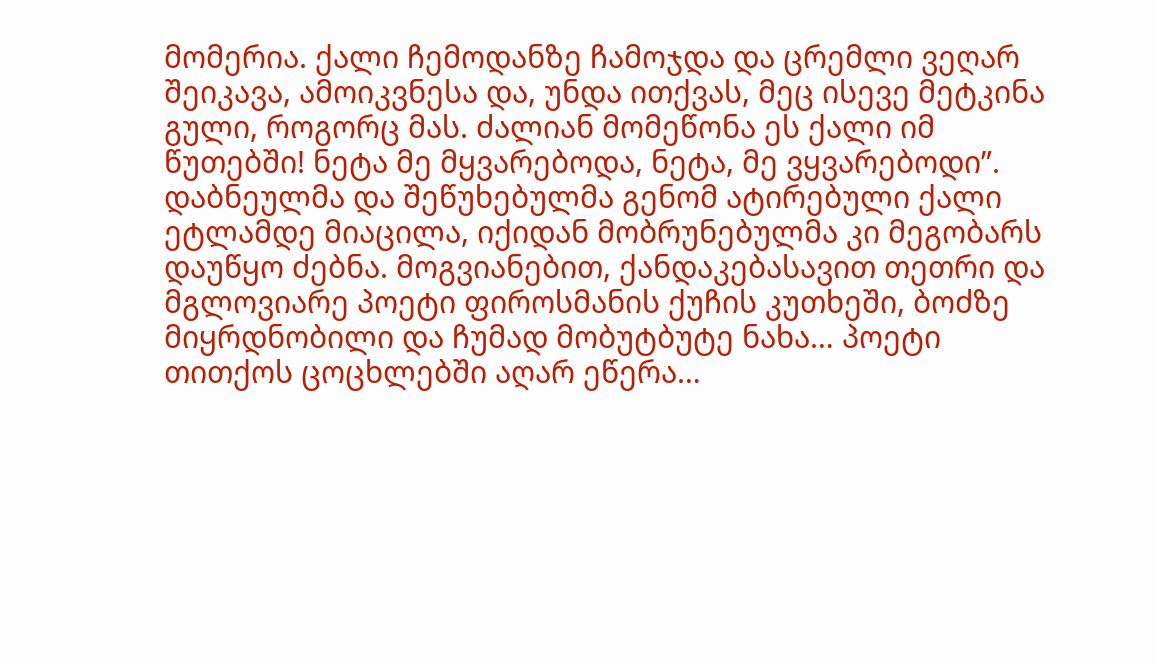მომერია. ქალი ჩემოდანზე ჩამოჯდა და ცრემლი ვეღარ შეიკავა, ამოიკვნესა და, უნდა ითქვას, მეც ისევე მეტკინა გული, როგორც მას. ძალიან მომეწონა ეს ქალი იმ წუთებში! ნეტა მე მყვარებოდა, ნეტა, მე ვყვარებოდი”. დაბნეულმა და შეწუხებულმა გენომ ატირებული ქალი ეტლამდე მიაცილა, იქიდან მობრუნებულმა კი მეგობარს დაუწყო ძებნა. მოგვიანებით, ქანდაკებასავით თეთრი და მგლოვიარე პოეტი ფიროსმანის ქუჩის კუთხეში, ბოძზე მიყრდნობილი და ჩუმად მობუტბუტე ნახა… პოეტი თითქოს ცოცხლებში აღარ ეწერა…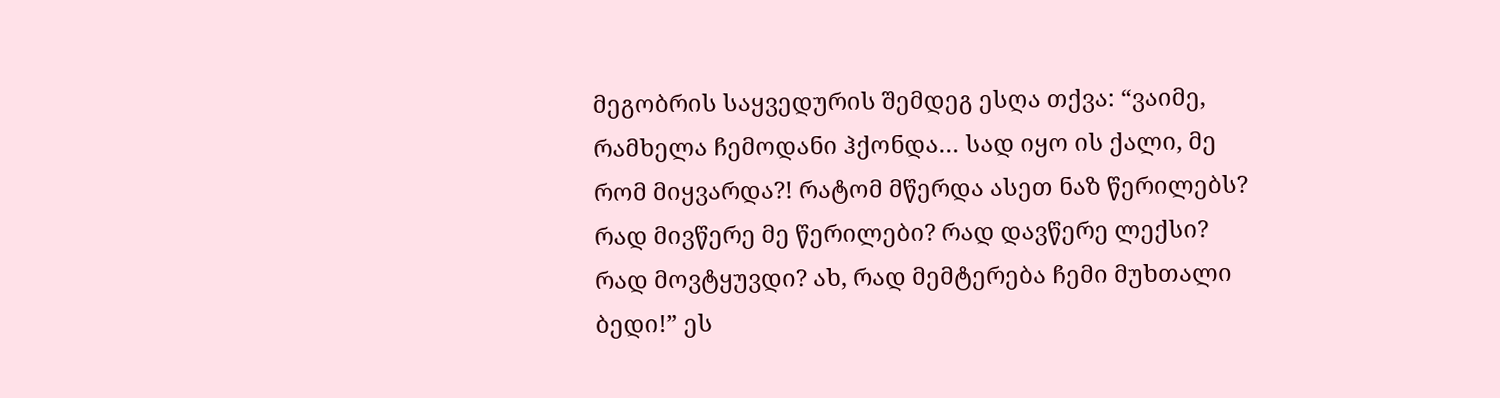მეგობრის საყვედურის შემდეგ ესღა თქვა: “ვაიმე, რამხელა ჩემოდანი ჰქონდა… სად იყო ის ქალი, მე რომ მიყვარდა?! რატომ მწერდა ასეთ ნაზ წერილებს? რად მივწერე მე წერილები? რად დავწერე ლექსი? რად მოვტყუვდი? ახ, რად მემტერება ჩემი მუხთალი ბედი!” ეს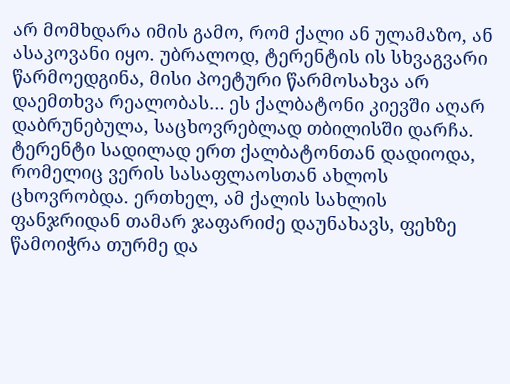არ მომხდარა იმის გამო, რომ ქალი ან ულამაზო, ან ასაკოვანი იყო. უბრალოდ, ტერენტის ის სხვაგვარი წარმოედგინა, მისი პოეტური წარმოსახვა არ დაემთხვა რეალობას… ეს ქალბატონი კიევში აღარ დაბრუნებულა, საცხოვრებლად თბილისში დარჩა. ტერენტი სადილად ერთ ქალბატონთან დადიოდა, რომელიც ვერის სასაფლაოსთან ახლოს ცხოვრობდა. ერთხელ, ამ ქალის სახლის ფანჯრიდან თამარ ჯაფარიძე დაუნახავს, ფეხზე წამოიჭრა თურმე და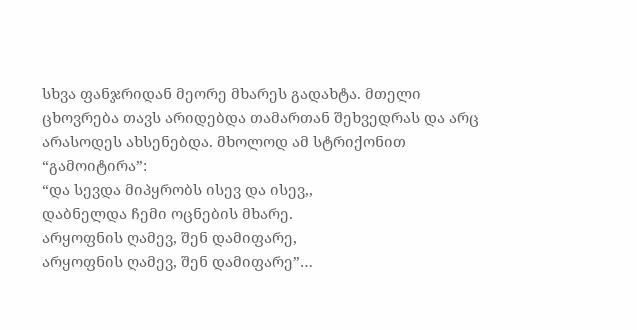სხვა ფანჯრიდან მეორე მხარეს გადახტა. მთელი ცხოვრება თავს არიდებდა თამართან შეხვედრას და არც არასოდეს ახსენებდა. მხოლოდ ამ სტრიქონით “გამოიტირა”:
“და სევდა მიპყრობს ისევ და ისევ,,
დაბნელდა ჩემი ოცნების მხარე.
არყოფნის ღამევ, შენ დამიფარე,
არყოფნის ღამევ, შენ დამიფარე”…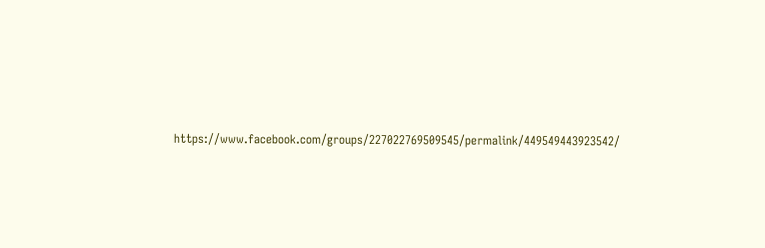https://www.facebook.com/groups/227022769509545/permalink/449549443923542/